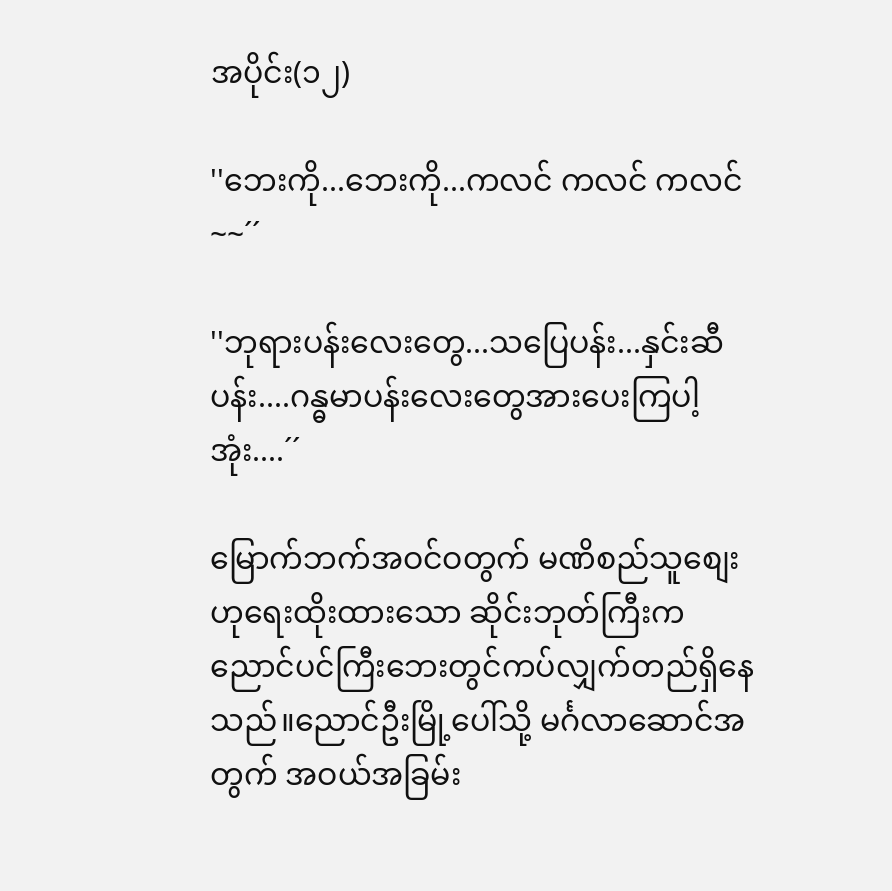အပိုင်း(၁၂)

''ဘေးကို...ဘေးကို...ကလင် ကလင် ကလင်~~´´

''ဘုရားပန်းလေးတွေ...သပြေပန်း...နှင်းဆီပန်း....ဂန္ဓမာပန်းလေးတွေအားပေးကြပါ့အုံး....´´

မြောက်ဘက်အဝင်ဝတွက် မဏိစည်သူစျေးဟုရေးထိုးထားသော ဆိုင်းဘုတ်ကြီးက ညောင်ပင်ကြီးဘေးတွင်ကပ်လျှက်တည်ရှိနေသည်။ညောင်ဦးမြို့ပေါ်သို့ မင်္ဂလာဆောင်အတွက် အဝယ်အခြမ်း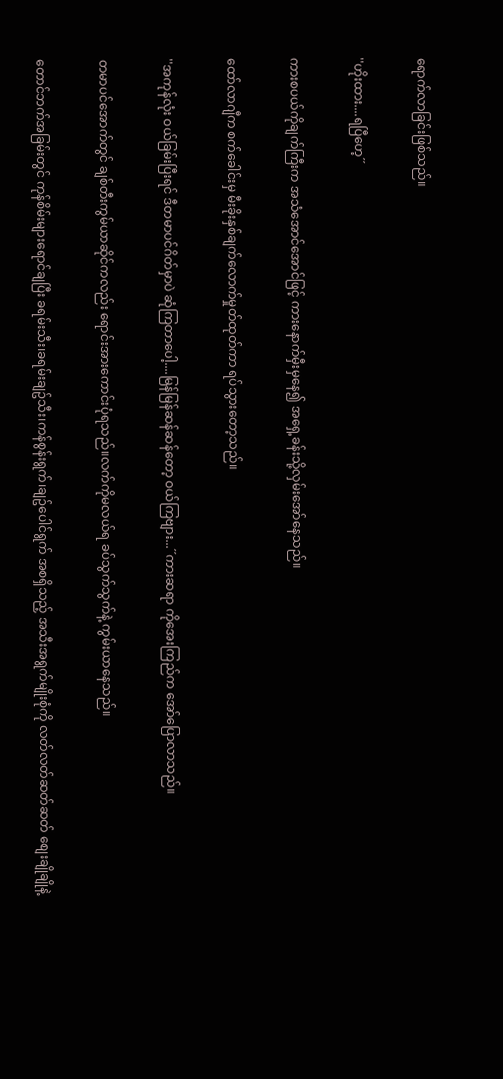ရောက်လာခြင်းဖြစ်သည်။

''ဟိုးထား....ရပြီဟေ့´´

ကားစပယ်ကိုချက်ကြီးက အသံအောင်အောင်ဖြင့် ကားနောက်မှီးမှနေ၍ အရှေ့ခန်းသို့လှမ်းအော်နေသည်။

ထော်လာဂျီက စက်ခေါင်းမှ မီးခိုးနှစ်ချက်လောက်မှုတ်ထုတ်ကာ ရပ်သွားတော့သည်။

''အကုန်လုံး ဝယ်ခြမ်းပြီးရင် ဒီတမာပင်ဂိတ်မှာပဲ ဆုံကြတာပေါ့....မြန်မြန်ဆန်ဆန်တော့ ဝယ်ကြဗျား...´´ကားဆရာ ကိုအေးကြည်က အော်ပြောလာသည်။

တမာပင်အောက်တွင် ချစ်တီးကွမ်ယာဆိုင်ကလည်း ရောင်းအားကောင်းပုံရသည်။လက်ကိုမလယ်ရ ခပ်သွက်သွက်နဲ့ ကွမ်းယာနေသည်။

တောင်ဘက်အခြမ်းတွင် ကုန်စိမ်းများရောင်ချပြီး ခရမ်းသီး၊ခရမ်းချဥ်သီး၊ကန်စွန်းရွက်၊ချဥ်ပေါင်ရွက် အစရှိသည့် အသီးအရွက်မျိုးစုံကို လတ်လတ်ဆတ်ဆတ် စျေးချိုချိုနဲ့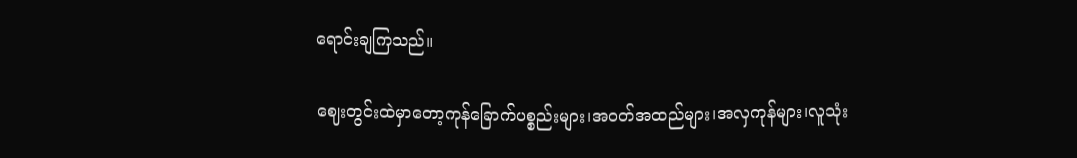ရောင်းချကြသည်။

ဈေးတွင်းထဲမှာတော့ကုန်ခြောက်ပစ္စည်းများ၊အဝတ်အထည်များ၊အလှကုန်များ၊လူသုံး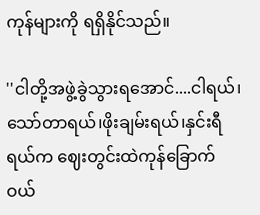ကုန်များကို ရရှိနိုင်သည်။

''ငါတို့အဖွဲ့ခွဲသွားရအောင်....ငါရယ်၊သော်တာရယ်၊ဖိုးချမ်းရယ်၊နှင်းရီရယ်က ဈေးတွင်းထဲကုန်ခြောက်ဝယ်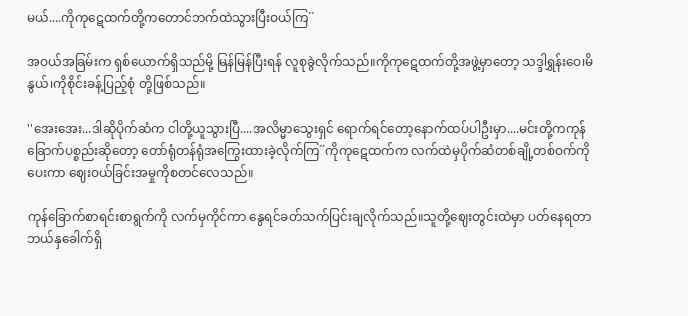မယ်....ကိုကုဋေထက်တို့ကတောင်ဘက်ထဲသွားပြီးဝယ်ကြ´´

အဝယ်အခြမ်းက ရှစ်ယောက်ရှိသည်မို့ မြန်မြန်ပြီးရန် လူစုခွဲလိုက်သည်။ကိုကုဋေထက်တို့အဖွဲ့မှာတော့ သဒ္ဒါရွှန်းဝေ၊မိနွယ်၊ကိုစိုင်းခန့်ပြည့်စုံ တို့ဖြစ်သည်။

''အေးအေး...ဒါဆိုပိုက်ဆံက ငါတို့ယူသွားပြီ....အလိမ္မာသွေးရှင် ရောက်ရင်တော့နောက်ထပ်ပါဦးမှာ....မင်းတို့ကကုန်ခြောက်ပစ္စည်းဆိုတော့ တော်ရုံတန်ရုံအကြွေးထားခဲ့လိုက်ကြ´´ကိုကုဋေထက်က လက်ထဲမှပိုက်ဆံတစ်ချို့တစ်ဝက်ကို ပေးကာ ဈေးဝယ်ခြင်းအမှုကိုစတင်လေသည်။

ကုန်ခြောက်စာရင်းစာရွက်ကို လက်မှကိုင်ကာ နွေရင်ခတ်သက်ပြင်းချလိုက်သည်။သူတို့ဈေးတွင်းထဲမှာ ပတ်နေရတာဘယ်နှခေါက်ရှိ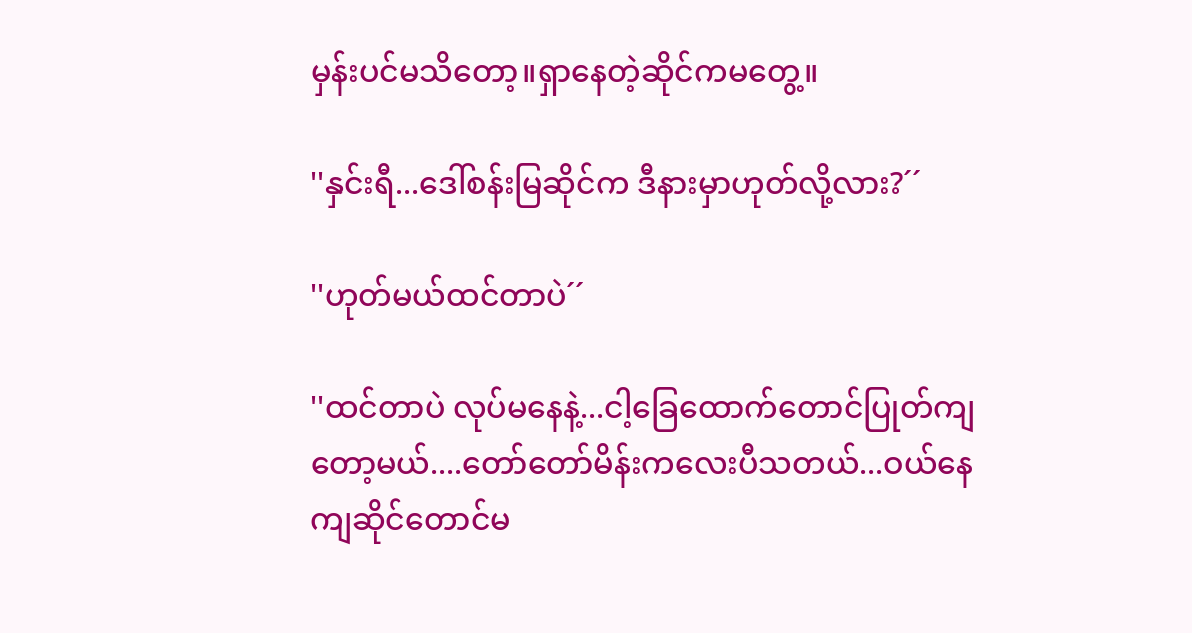မှန်းပင်မသိတော့။ရှာနေတဲ့ဆိုင်ကမတွေ့။

''နှင်းရီ...ဒေါ်စန်းမြဆိုင်က ဒီနားမှာဟုတ်လို့လား?´´

''ဟုတ်မယ်ထင်တာပဲ´´

''ထင်တာပဲ လုပ်မနေနဲ့...ငါ့ခြေထောက်တောင်ပြုတ်ကျတော့မယ်....တော်တော်မိန်းကလေးပီသတယ်...ဝယ်နေကျဆိုင်တောင်မ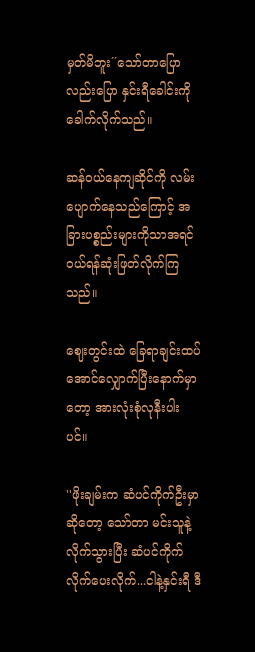မှတ်မိဘူး´´သော်တာပြောလည်းပြော နှင်းရီခေါင်းကိုခေါက်လိုက်သည်။

ဆန်ဝယ်နေကျဆိုင်ကို လမ်းပျောက်နေသည်ကြောင့် အခြားပစ္စည်းများကိုသာအရင်ဝယ်ရန်ဆုံးဖြတ်လိုက်ကြသည်။

ဈေးတွင်းထဲ ခြေရာချင်းထပ်အောင်လျှောက်ပြီးနောက်မှာတော့ အားလုံးစုံလုနီးပါးပင်။

''ဖိုးချမ်းက ဆံပင်ကိုက်ဦးမှာဆိုတော့ သော်တာ မင်းသူနဲ့လိုက်သွားပြီး ဆံပင်ကိုက်လိုက်ပေးလိုက်...ငါနဲ့နှင်းရီ ဒီ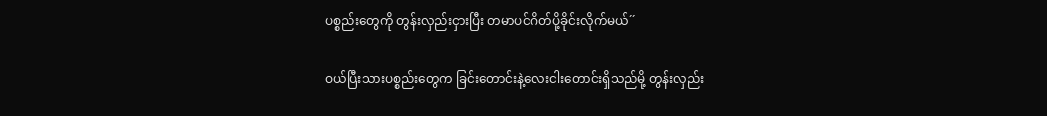ပစ္စည်းတွေကို တွန်းလှည်းငှားပြီး တမာပင်ဂိတ်ပို့ခိုင်းလိုက်မယ်´´

ဝယ်ပြီးသားပစ္စည်းတွေက ခြင်းတောင်းနဲ့လေးငါးတောင်းရှိသည်မို့ တွန်းလှည်း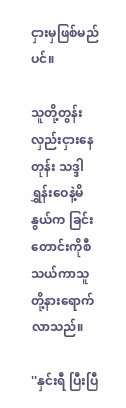ငှားမှဖြစ်မည်ပင်။

သူတို့တွန်းလှည်းငှားနေတုန်း သဒ္ဒါရွှန်းဝေနဲ့မိနွယ်က ခြင်းတောင်းကိုစီသယ်ကာသူတို့နားရောက်လာသည်။

''နှင်းရီ ပြီးပြီ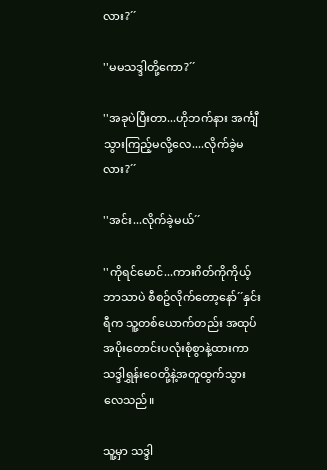လား?´´

''မမသဒ္ဒါတို့ကော?´´

''အခုပဲပြီးတာ...ဟိုဘက်နား အင်္ကျီသွားကြည့်မလို့လေ....လိုက်ခဲ့မလား?´´

''အင်း...လိုက်ခဲ့မယ်´´

''ကိုရင်မောင်...ကားဂိတ်ကိုကိုယ့်ဘာသာပဲ စီစဥ်လိုက်တော့နော်´´နှင်းရီက သူ့တစ်ယောက်တည်း အထုပ်အပိုးတောင်းပလုံးစုံစွာနဲ့ထားကာ သဒ္ဒါရွှန်းဝေတို့နဲ့အတူထွက်သွားလေသည်။

သူ့မှာ သဒ္ဒါ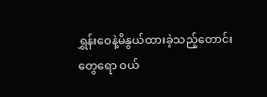ရွှန်းဝေနဲ့မိနွယ်ထားခဲ့သည့်တောင်းတွေရော ဝယ်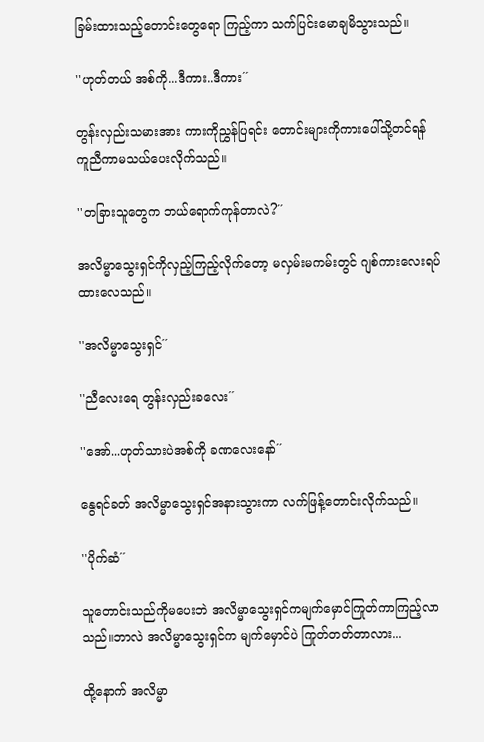ခြမ်းထားသည့်တောင်းတွေရော ကြည့်ကာ သက်ပြင်းမောချမိသွားသည်။

''ဟုတ်တယ် အစ်ကို...ဒီကား..ဒီကား´´

တွန်းလှည်းသမားအား ကားကိုညွှန်ပြရင်း တောင်းများကိုကားပေါ်သို့တင်ရန် ကူညီကာမသယ်ပေးလိုက်သည်။

''တခြားသူတွေက ဘယ်ရောက်ကုန်တာလဲ?´´

အလိမ္မာသွေးရှင်ကိုလှည့်ကြည့်လိုက်တော့ မလှမ်းမကမ်းတွင် ဂျစ်ကားလေးရပ်ထားလေသည်။

''အလိမ္မာသွေးရှင်´´

''ညီလေးရေ တွန်းလှည်းခလေး´´

''အော်...ဟုတ်သားပဲအစ်ကို ခဏလေးနော်´´

နွေရင်ခတ် အလိမ္မာသွေးရှင်အနားသွားကာ လက်ဖြန့်တောင်းလိုက်သည်။

''ပိုက်ဆံ´´

သူတောင်းသည်ကိုမပေးဘဲ အလိမ္မာသွေးရှင်ကမျက်မှောင်ကြုတ်ကာကြည့်လာသည်။ဘာလဲ အလိမ္မာသွေးရှင်က မျက်မှောင်ပဲ ကြုတ်တတ်တာလား...

ထို့နောက် အလိမ္မာ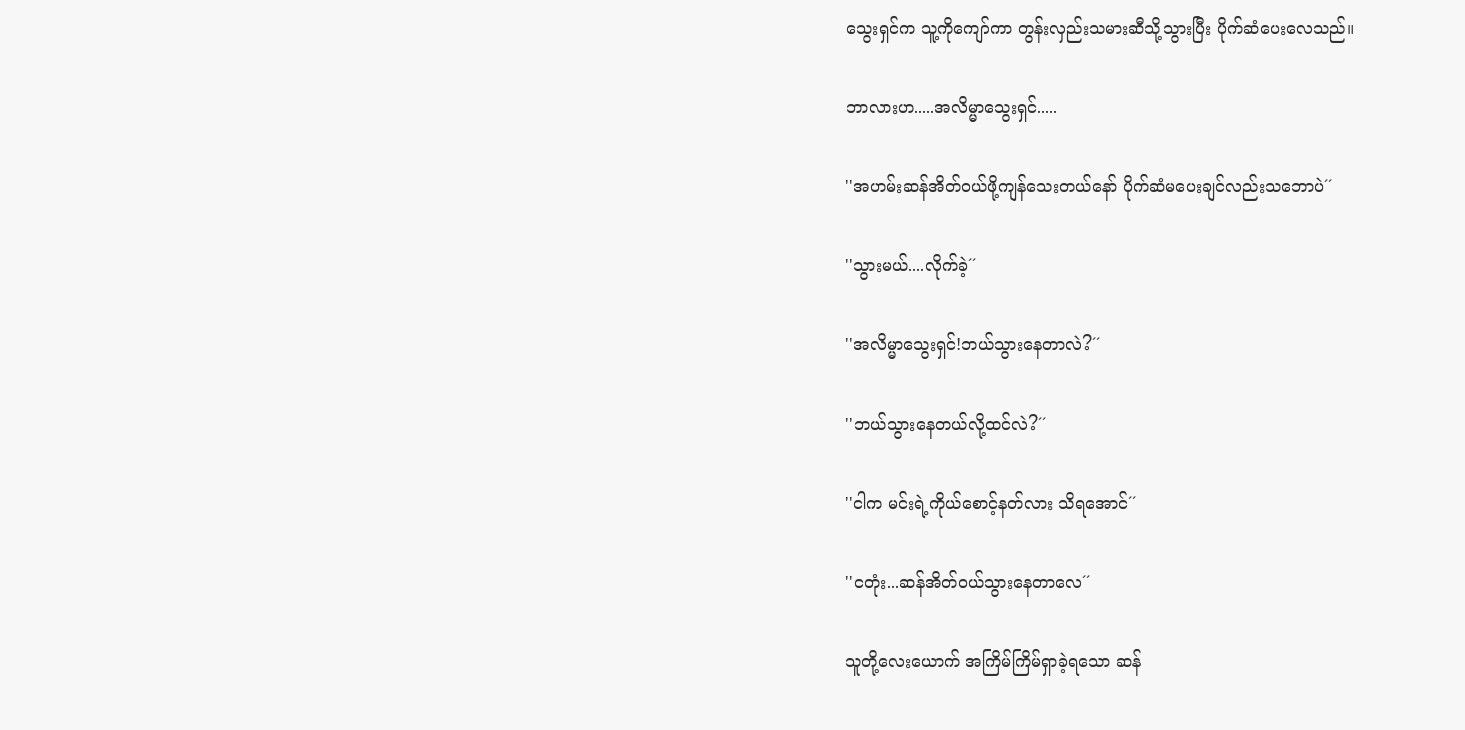သွေးရှင်က သူ့ကိုကျော်ကာ တွန်းလှည်းသမားဆီသို့သွားပြီး ပိုက်ဆံပေးလေသည်။

ဘာလားဟ.....အလိမ္မာသွေးရှင်.....

''အဟမ်းဆန်အိတ်ဝယ်ဖို့ကျန်သေးတယ်နော် ပိုက်ဆံမပေးချင်လည်းသဘောပဲ´´

''သွားမယ်....လိုက်ခဲ့´´

''အလိမ္မာသွေးရှင်!ဘယ်သွားနေတာလဲ?´´

''ဘယ်သွားနေတယ်လို့ထင်လဲ?´´

''ငါက မင်းရဲ့ကိုယ်စောင့်နတ်လား သိရအောင်´´

''ငတုံး...ဆန်အိတ်ဝယ်သွားနေတာလေ´´

သူတို့လေးယောက် အကြိမ်ကြိမ်ရှာခဲ့ရသော ဆန်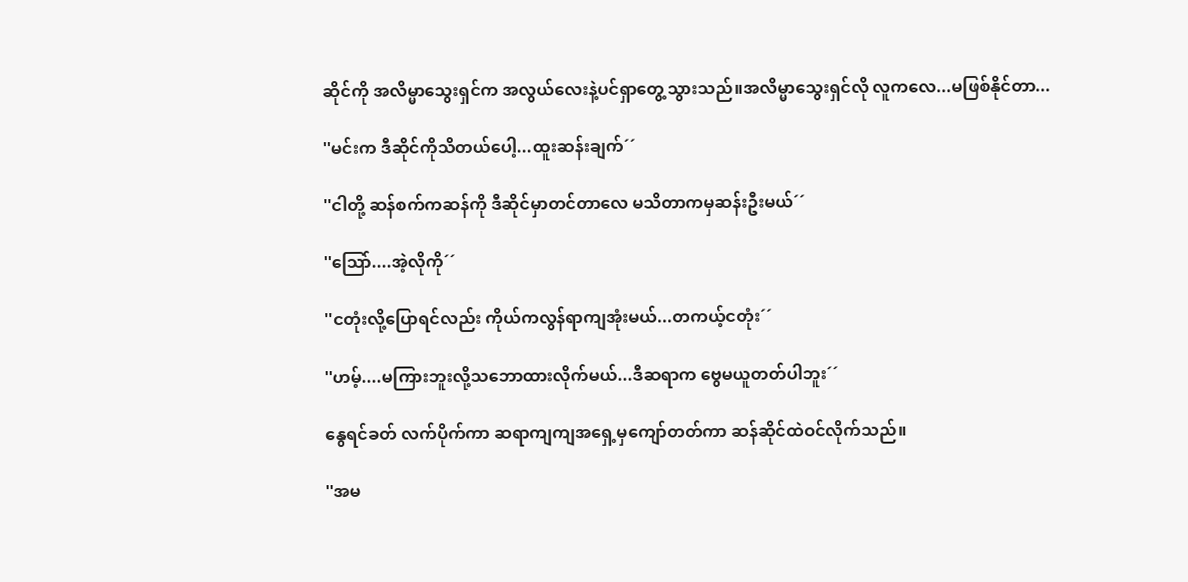ဆိုင်ကို အလိမ္မာသွေးရှင်က အလွယ်လေးနဲ့ပင်ရှာတွေ့သွားသည်။အလိမ္မာသွေးရှင်လို လူကလေ...မဖြစ်နိုင်တာ...

''မင်းက ဒီဆိုင်ကိုသိတယ်ပေါ့...ထူးဆန်းချက်´´

''ငါတို့ ဆန်စက်ကဆန်ကို ဒီဆိုင်မှာတင်တာလေ မသိတာကမှဆန်းဦးမယ်´´

''သြော်....အဲ့လိုကို´´

''ငတုံးလို့ပြောရင်လည်း ကိုယ်ကလွန်ရာကျအုံးမယ်...တကယ့်ငတုံး´´

''ဟမ့်....မကြားဘူးလို့သဘောထားလိုက်မယ်...ဒီဆရာက ဗွေမယူတတ်ပါဘူး´´

နွေရင်ခတ် လက်ပိုက်ကာ ဆရာကျကျအရှေ့မှကျော်တတ်ကာ ဆန်ဆိုင်ထဲဝင်လိုက်သည်။

''အမ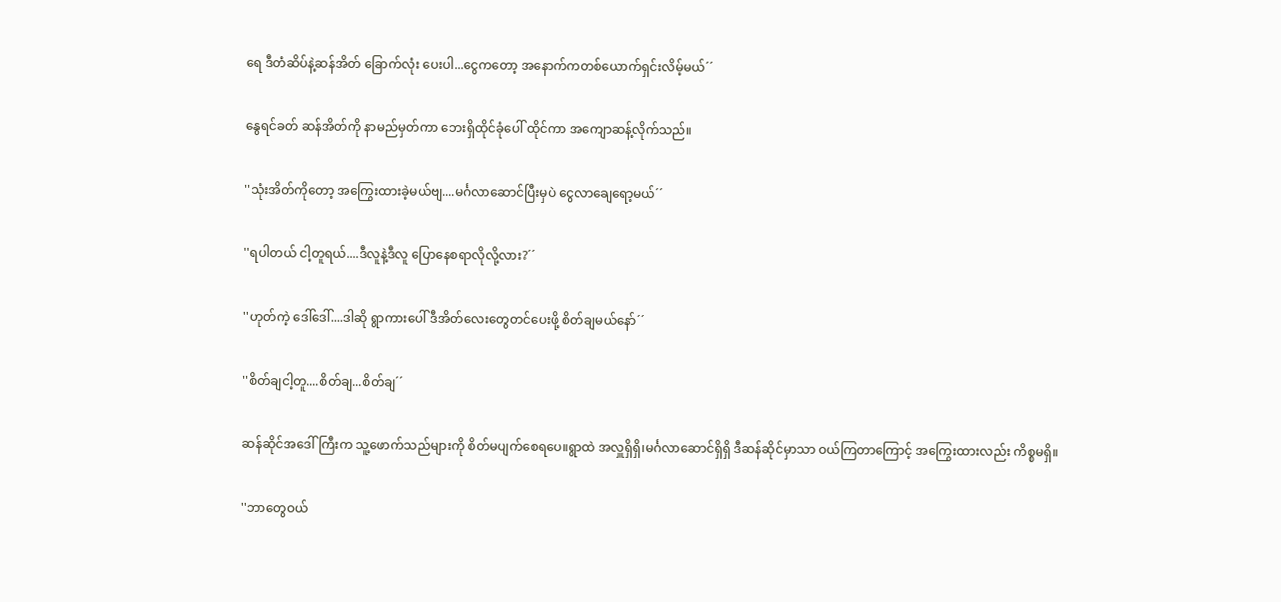ရေ ဒီတံဆိပ်နဲ့ဆန်အိတ် ခြောက်လုံး ပေးပါ...ငွေကတော့ အနောက်ကတစ်ယောက်ရှင်းလိမ့်မယ်´´

နွေရင်ခတ် ဆန်အိတ်ကို နာမည်မှတ်ကာ ဘေးရှိထိုင်ခုံပေါ် ထိုင်ကာ အကျောဆန့်လိုက်သည်။

''သုံးအိတ်ကိုတော့ အကြွေးထားခဲ့မယ်ဗျ....မင်္ဂလာဆောင်ပြီးမှပဲ ငွေလာချေရော့မယ်´´

''ရပါတယ် ငါ့တူရယ်....ဒီလူနဲ့ဒီလူ ပြောနေစရာလိုလို့လား?´´

''ဟုတ်ကဲ့ ဒေါ်ဒေါ်....ဒါဆို ရွာကားပေါ် ဒီအိတ်လေးတွေတင်ပေးဖို့ စိတ်ချမယ်နော်´´

''စိတ်ချငါ့တူ....စိတ်ချ...စိတ်ချ´´

ဆန်ဆိုင်အဒေါ်ကြီးက သူ့ဖောက်သည်များကို စိတ်မပျက်စေရပေ။ရွာထဲ အလှူရှိရှိ၊မင်္ဂလာဆောင်ရှိရှိ ဒီဆန်ဆိုင်မှာသာ ဝယ်ကြတာကြောင့် အကြွေးထားလည်း ကိစ္စမရှိ။

''ဘာတွေဝယ်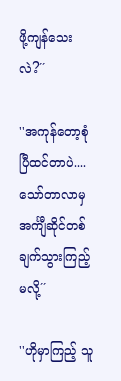ဖို့ကျန်သေးလဲ?´´

''အကုန်တော့စုံပြီထင်တာပဲ....သော်တာလာမှ အင်္ကျီဆိုင်တစ်ချက်သွားကြည့်မလို့´´

''ဟိုမှာကြည့် သူ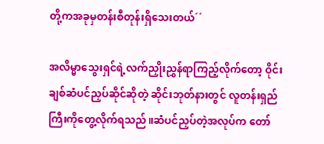တို့ကအခုမှတန်းစီတုန်းရှိသေးတယ်´´

အလိမ္မာသွေးရှင်ရဲ့လက်ညှိုးညွှန်ရာကြည့်လိုက်တော့ ဝိုင်းချစ်ဆံပင်ညှပ်ဆိုင်ဆိုတဲ့ ဆိုင်းဘုတ်နားတွင် လူတန်းရှည်ကြီးကိုတွေ့လိုက်ရသည်။ဆံပင်ညှပ်တဲ့အလုပ်က တော်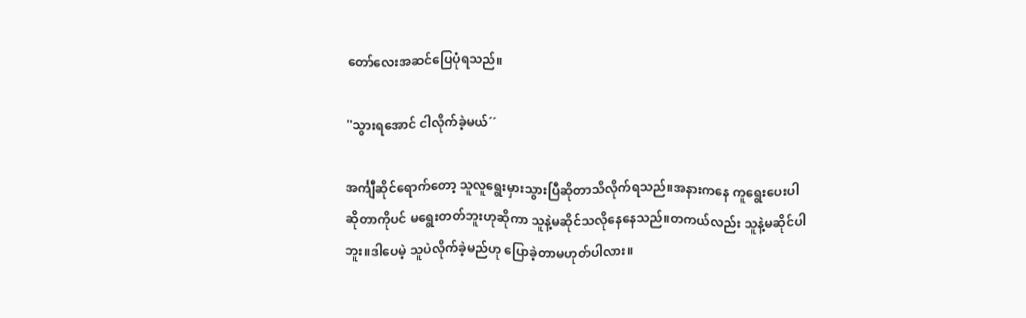တော်လေးအဆင်ပြေပုံရသည်။

''သွားရအောင် ငါလိုက်ခဲ့မယ်´´

အင်္ကျီဆိုင်ရောက်တော့ သူလူရွေးမှားသွားပြီဆိုတာသိလိုက်ရသည်။အနားကနေ ကူရွေးပေးပါဆိုတာကိုပင် မရွေးတတ်ဘူးဟုဆိုကာ သူနဲ့မဆိုင်သလိုနေနေသည်။တကယ်လည်း သူနဲ့မဆိုင်ပါဘူး။ဒါပေမဲ့ သူပဲလိုက်ခဲ့မည်ဟု ပြောခဲ့တာမဟုတ်ပါလား။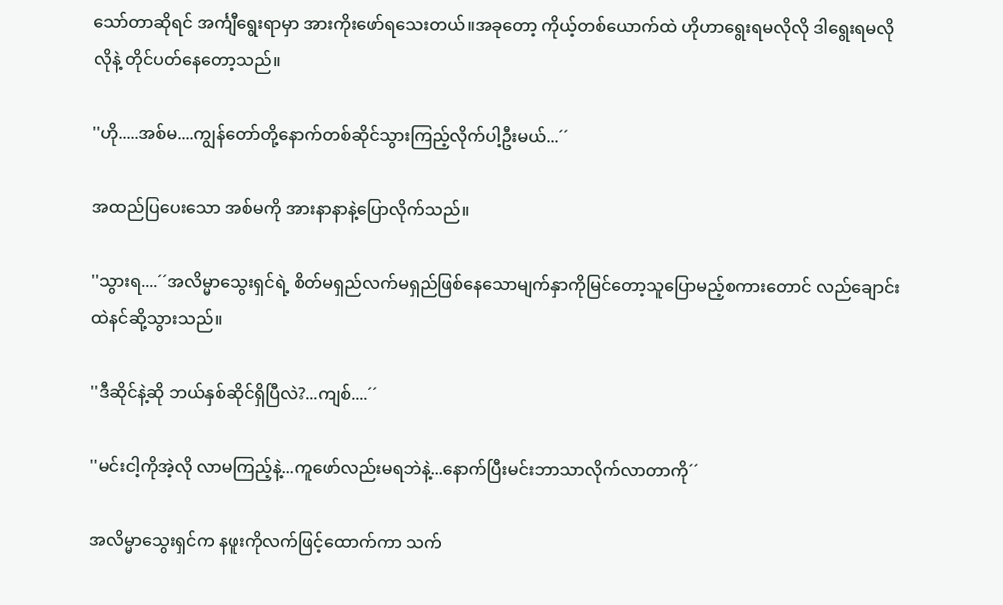သော်တာဆိုရင် အင်္ကျီရွေးရာမှာ အားကိုးဖော်ရသေးတယ်။အခုတော့ ကိုယ့်တစ်ယောက်ထဲ ဟိုဟာရွေးရမလိုလို ဒါရွေးရမလိုလိုနဲ့ တိုင်ပတ်နေတော့သည်။

''ဟို.....အစ်မ....ကျွန်တော်တို့နောက်တစ်ဆိုင်သွားကြည့်လိုက်ပါ့ဦးမယ်...´´

အထည်ပြပေးသော အစ်မကို အားနာနာနဲ့ပြောလိုက်သည်။

''သွားရ....´´အလိမ္မာသွေးရှင်ရဲ့ စိတ်မရှည်လက်မရှည်ဖြစ်နေသောမျက်နှာကိုမြင်တော့သူပြောမည့်စကားတောင် လည်ချောင်းထဲနင်ဆို့သွားသည်။

''ဒီဆိုင်နဲ့ဆို ဘယ်နှစ်ဆိုင်ရှိပြီလဲ?...ကျစ်....´´

''မင်းငါ့ကိုအဲ့လို လာမကြည့်နဲ့...ကူဖော်လည်းမရဘဲနဲ့...နောက်ပြီးမင်းဘာသာလိုက်လာတာကို´´

အလိမ္မာသွေးရှင်က နဖူးကိုလက်ဖြင့်ထောက်ကာ သက်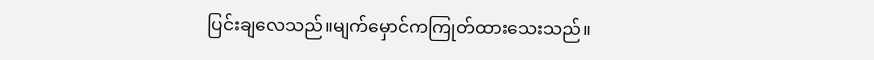ပြင်းချလေသည်။မျက်မှောင်ကကြုတ်ထားသေးသည်။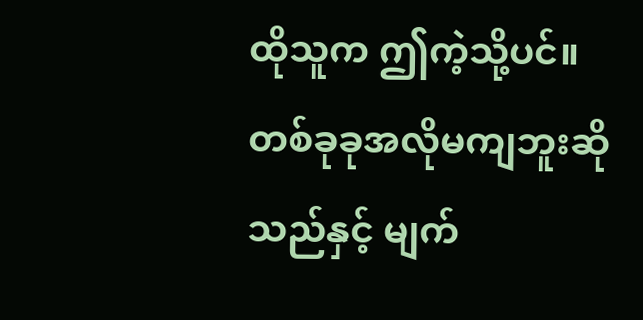ထိုသူက ဤကဲ့သို့ပင်။တစ်ခုခုအလိုမကျဘူးဆိုသည်နှင့် မျက်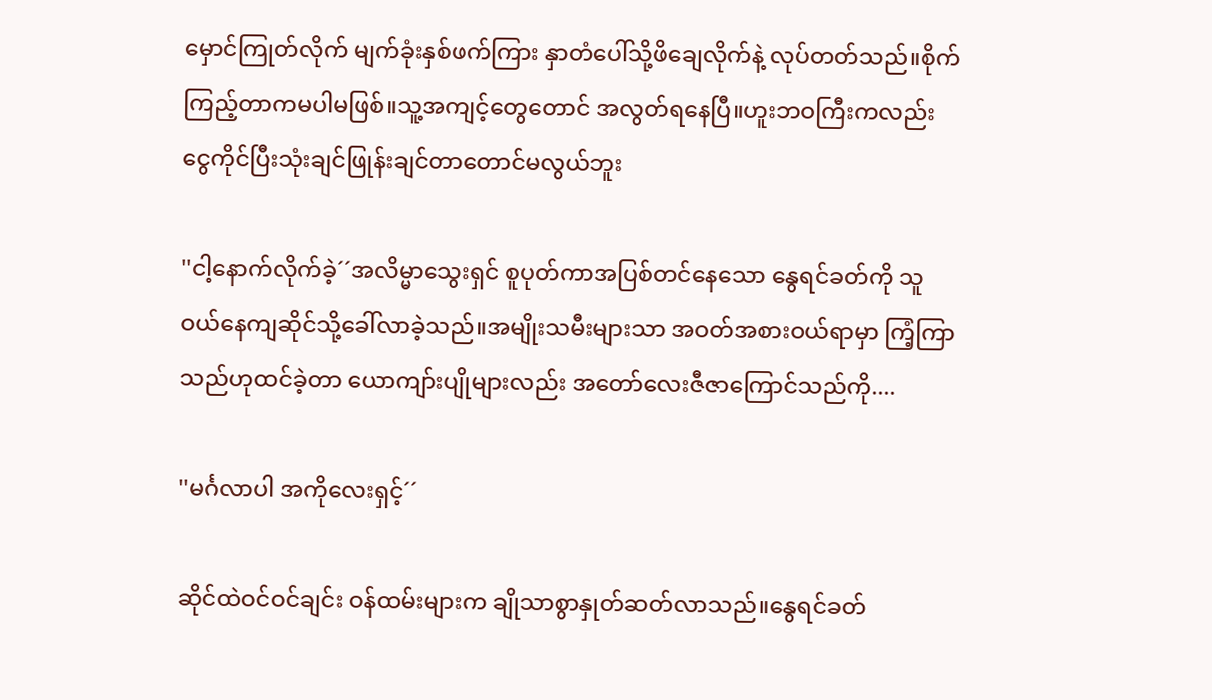မှောင်ကြုတ်လိုက် မျက်ခုံးနှစ်ဖက်ကြား နှာတံပေါ်သို့ဖိချေလိုက်နဲ့ လုပ်တတ်သည်။စိုက်ကြည့်တာကမပါမဖြစ်။သူ့အကျင့်တွေတောင် အလွတ်ရနေပြီ။ဟူးဘဝကြီးကလည်း ငွေကိုင်ပြီးသုံးချင်ဖြုန်းချင်တာတောင်မလွယ်ဘူး

''ငါ့နောက်လိုက်ခဲ့´´အလိမ္မာသွေးရှင် စူပုတ်ကာအပြစ်တင်နေသော နွေရင်ခတ်ကို သူဝယ်နေကျဆိုင်သို့ခေါ်လာခဲ့သည်။အမျိုးသမီးများသာ အဝတ်အစားဝယ်ရာမှာ ကြံ့ကြာသည်ဟုထင်ခဲ့တာ ယောကျာ်းပျိုများလည်း အတော်လေးဇီဇာကြောင်သည်ကို....

''မင်္ဂလာပါ အကိုလေးရှင့်´´

ဆိုင်ထဲဝင်ဝင်ချင်း ဝန်ထမ်းများက ချိုသာစွာနှုတ်ဆတ်လာသည်။နွေရင်ခတ်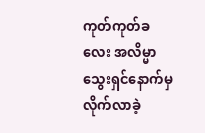ကုတ်ကုတ်ခလေး အလိမ္မာသွေးရှင်နောက်မှလိုက်လာခဲ့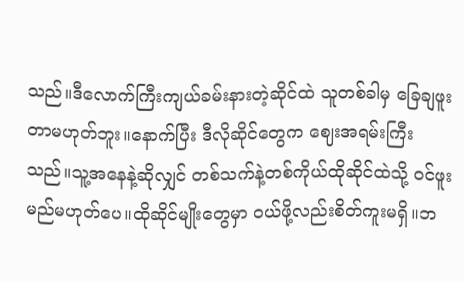သည်။ဒီလောက်ကြီးကျယ်ခမ်းနားတဲ့ဆိုင်ထဲ သူတစ်ခါမှ ခြေချဖူးတာမဟုတ်ဘူး။နောက်ပြီး ဒီလိုဆိုင်တွေက ဈေးအရမ်းကြီးသည်။သူ့အနေနဲ့ဆိုလျှင် တစ်သက်နဲ့တစ်ကိုယ်ထိုဆိုင်ထဲသို့ ဝင်ဖူးမည်မဟုတ်ပေ။ထိုဆိုင်မျိုးတွေမှာ ဝယ်ဖို့လည်းစိတ်ကူးမရှိ။ဘ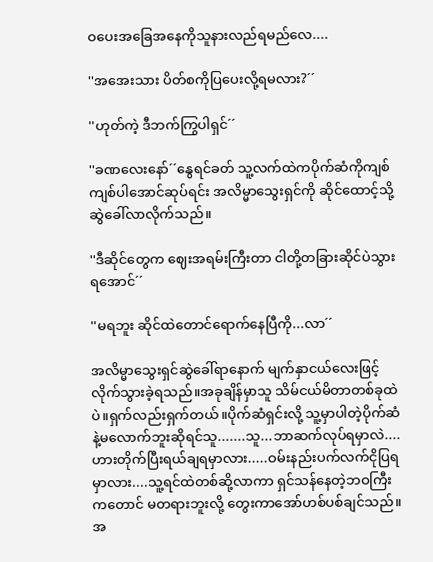ဝပေးအခြေအနေကိုသူနားလည်ရမည်လေ....

''အအေးသား ပိတ်စကိုပြပေးလို့ရမလား?´´

''ဟုတ်ကဲ့ ဒီဘက်ကြွပါရှင်´´

''ခဏလေးနော်´´နွေရင်ခတ် သူ့လက်ထဲကပိုက်ဆံကိုကျစ်ကျစ်ပါအောင်ဆုပ်ရင်း အလိမ္မာသွေးရှင်ကို ဆိုင်ထောင့်သို့ဆွဲခေါ်လာလိုက်သည်။

''ဒီဆိုင်တွေက ဈေးအရမ်းကြီးတာ ငါတို့တခြားဆိုင်ပဲသွားရအောင်´´

''မရဘူး ဆိုင်ထဲတောင်ရောက်နေပြီကို...လာ´´

အလိမ္မာသွေးရှင်ဆွဲခေါ်ရာနောက် မျက်နှာငယ်လေးဖြင့် လိုက်သွားခဲ့ရသည်။အခုချိန်မှာသူ သိမ်ငယ်မိတာတစ်ခုထဲပဲ။ရှက်လည်းရှက်တယ်။ပိုက်ဆံရှင်းလို့ သူ့မှာပါတဲ့ပိုက်ဆံနဲ့မလောက်ဘူးဆိုရင်သူ.......သူ...ဘာဆက်လုပ်ရမှာလဲ....ဟားတိုက်ပြီးရယ်ချရမှာလား.....ဝမ်းနည်းပက်လက်ငိုပြရမှာလား....သူ့ရင်ထဲတစ်ဆို့လာကာ ရှင်သန်နေတဲ့ဘဝကြီးကတောင် မတရားဘူးလို့ တွေးကာအော်ဟစ်ပစ်ချင်သည်။အ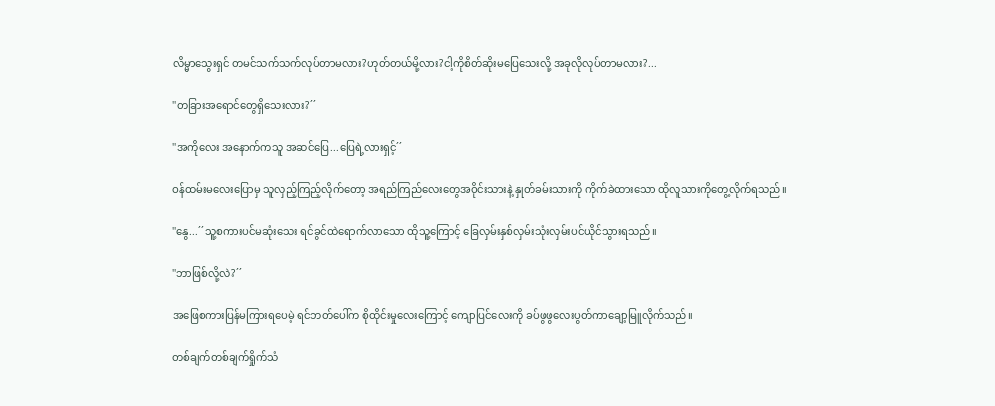လိမ္မာသွေးရှင် တမင်သက်သက်လုပ်တာမလား?ဟုတ်တယ်မို့လား?ငါ့ကိုစိတ်ဆိုးမပြေသေးလို့ အခုလိုလုပ်တာမလား?...

''တခြားအရောင်တွေရှိသေးလား?´´

''အကိုလေး အနောက်ကသူ အဆင်ပြေ...ပြေရဲ့လားရှင့်´´

ဝန်ထမ်းမလေးပြောမှ သူလှည့်ကြည့်လိုက်တော့ အရည်ကြည်လေးတွေအဝိုင်းသားနဲ့ နှုတ်ခမ်းသားကို ကိုက်ခဲထားသော ထိုလူသားကိုတွေ့လိုက်ရသည်။

''နွေ...´´သူ့စကားပင်မဆုံးသေး ရင်ခွင်ထဲရောက်လာသော ထိုသူ့ကြောင့် ခြေလှမ်းနှစ်လှမ်းသုံးလှမ်းပင်ယိုင်သွားရသည်။

''ဘာဖြစ်လို့လဲ?´´

အဖြေစကားပြန်မကြားရပေမဲ့ ရင်ဘတ်ပေါ်က စိုထိုင်းမှုလေးကြောင့် ကျောပြင်လေးကို ခပ်ဖွဖွလေးပွတ်ကာချော့မြူလိုက်သည်။

တစ်ချက်တစ်ချက်ရှိုက်သံ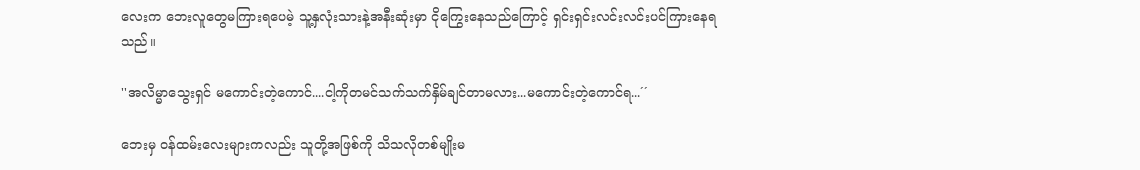လေးက ဘေးလူတွေမကြားရပေမဲ့ သူ့နှလုံးသားနဲ့အနီးဆုံးမှာ ငိုကြွေးနေသည်ကြောင့် ရှင်းရှင်းလင်းလင်းပင်ကြားနေရသည်။

''အလိမ္မာသွေးရှင် မကောင်းတဲ့ကောင်....ငါ့ကိုတမင်သက်သက်နှိမ်ချင်တာမလား...မကောင်းတဲ့ကောင်ရ...´´

ဘေးမှ ဝန်ထမ်းလေးများကလည်း သူတို့အဖြစ်ကို သိသလိုတစ်မျိုးမ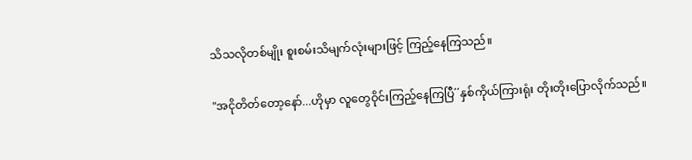သိသလိုတစ်မျိုး စူးစမ်းသိမျက်လုံးများဖြင့် ကြည့်နေကြသည်။

''အငိုတိတ်တော့နော်...ဟိုမှာ လူတွေဝိုင်းကြည့်နေကြပြီ´´နှစ်ကိုယ်ကြားရုံး တိုးတိုးပြောလိုက်သည်။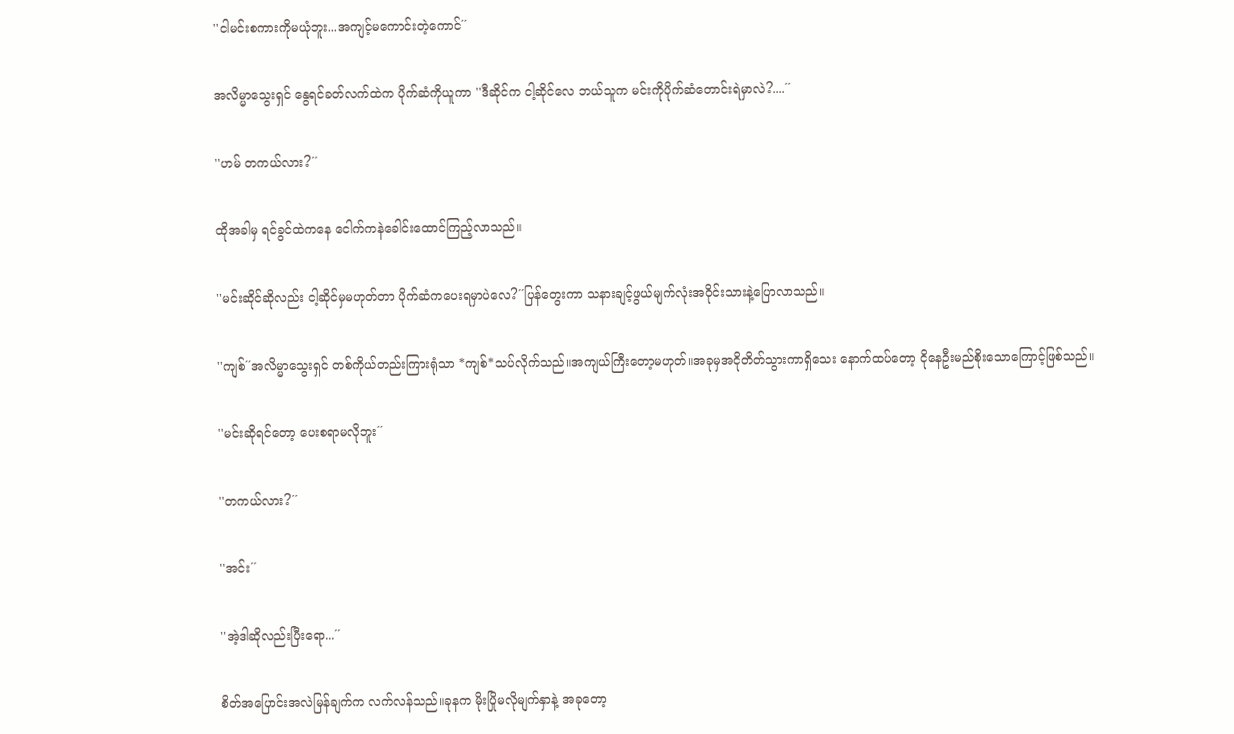''ငါမင်းစကားကိုမယုံဘူး...အကျင့်မကောင်းတဲ့ကောင်´´

အလိမ္မာသွေးရှင် နွေရင်ခတ်လက်ထဲက ပိုက်ဆံကိုယူကာ ''ဒီဆိုင်က ငါ့ဆိုင်လေ ဘယ်သူက မင်းကိုပိုက်ဆံတောင်းရဲမှာလဲ?....´´

''ဟမ် တကယ်လား?´´

ထိုအခါမှ ရင်ခွင်ထဲကနေ ငေါက်ကနဲခေါင်းထောင်ကြည့်လာသည်။

''မင်းဆိုင်ဆိုလည်း ငါ့ဆိုင်မှမဟုတ်တာ ပိုက်ဆံကပေးရမှာပဲလေ?´´ပြန်တွေးကာ သနားချင့်ဖွယ်မျက်လုံးအဝိုင်းသားနဲ့ပြောလာသည်။

''ကျစ်´´အလိမ္မာသွေးရှင် တစ်ကိုယ်တည်းကြားရုံသာ *ကျစ်*သပ်လိုက်သည်။အကျယ်ကြီးတော့မဟုတ်။အခုမှအငိုတိတ်သွားကာရှိသေး နောက်ထပ်တော့ ငိုနေဦးမည်စိုးသောကြောင့်ဖြစ်သည်။

''မင်းဆိုရင်တော့ ပေးစရာမလိုဘူး´´

''တကယ်လား?´´

''အင်း´´

''အဲ့ဒါဆိုလည်းပြီးရော...´´

စိတ်အပြောင်းအလဲမြန်ချက်က လက်လန်သည်။ခုနက မိုးပြိုမလိုမျက်နှာနဲ့ အခုတော့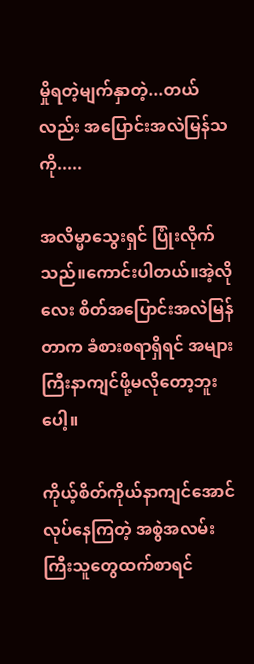မှိုရတဲ့မျက်နှာတဲ့...တယ်လည်း အပြောင်းအလဲမြန်သကို.....

အလိမ္မာသွေးရှင် ပြုံးလိုက်သည်။ကောင်းပါတယ်။အဲ့လိုလေး စိတ်အပြောင်းအလဲမြန်တာက ခံစားစရာရှိရင် အများကြီးနာကျင်ဖို့မလိုတော့ဘူးပေါ့။

ကိုယ့်စိတ်ကိုယ်နာကျင်အောင်လုပ်နေကြတဲ့ အစွဲအလမ်းကြီးသူတွေထက်စာရင်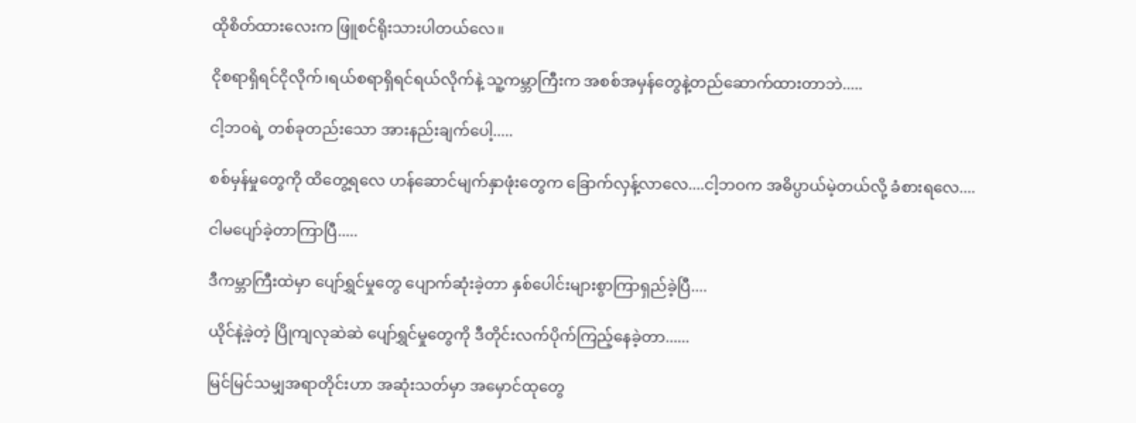ထိုစိတ်ထားလေးက ဖြူစင်ရိုးသားပါတယ်လေ။

ငိုစရာရှိရင်ငိုလိုက်၊ရယ်စရာရှိရင်ရယ်လိုက်နဲ့ သူ့ကမ္ဘာကြီးက အစစ်အမှန်တွေနဲ့တည်ဆောက်ထားတာဘဲ.....

ငါ့ဘဝရဲ့ တစ်ခုတည်းသော အားနည်းချက်ပေါ့.....

စစ်မှန်မှုတွေကို ထိတွေ့ရလေ ဟန်ဆောင်မျက်နှာဖုံးတွေက ခြောက်လှန့်လာလေ....ငါ့ဘဝက အဓိပ္ပာယ်မဲ့တယ်လို့ ခံစားရလေ....

ငါမပျော်ခဲ့တာကြာပြီ.....

ဒီကမ္ဘာကြီးထဲမှာ ပျော်ရွှင်မှုတွေ ပျောက်ဆုံးခဲ့တာ နှစ်ပေါင်းများစွာကြာရှည်ခဲ့ပြီ....

ယိုင်နဲ့ခဲ့တဲ့ ပြိုကျလုဆဲဆဲ ပျော်ရွှင်မှုတွေကို ဒီတိုင်းလက်ပိုက်ကြည့်နေခဲ့တာ......

မြင်မြင်သမျှအရာတိုင်းဟာ အဆုံးသတ်မှာ အမှောင်ထုတွေ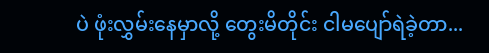ပဲ ဖုံးလွှမ်းနေမှာလို့ တွေးမိတိုင်း ငါမပျော်ရဲခဲ့တာ...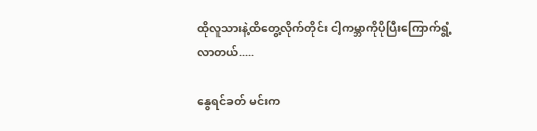ထိုလူသားနဲ့ထိတွေ့လိုက်တိုင်း ငါ့ကမ္ဘာကိုပိုပြီးကြောက်ရွံ့လာတယ်.....

နွေရင်ခတ် မင်းက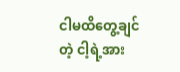ငါမထိတွေ့ချင်တဲ့ ငါ့ရဲ့အား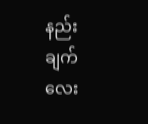နည်းချက်လေး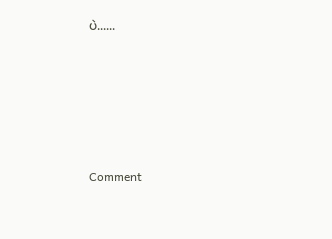ပဲ......






Comment